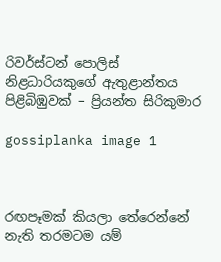රිවර්ස්ටන් පොලිස් නිළධාරියකුගේ ඇතුළාන්තය පිළිබිඹුවක් – ප්‍රියන්ත සිරිකුමාර

gossiplanka image 1



රඟපෑමක් කියලා තේරෙන්නේ නැති තරමටම යම්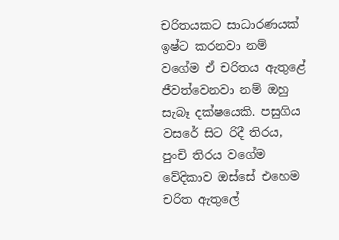චරිතයකට සාධාරණයක් ඉෂ්ට කරනවා නම් වගේම ඒ චරිතය ඇතුළේ ජීවත්වෙනවා නම් ඔහු සැබෑ දක්ෂයෙකි. පසුගිය වසරේ සිට රිදී තිරය, පුංචි තිරය වගේම වේදිකාව ඔස්සේ එහෙම චරිත ඇතුලේ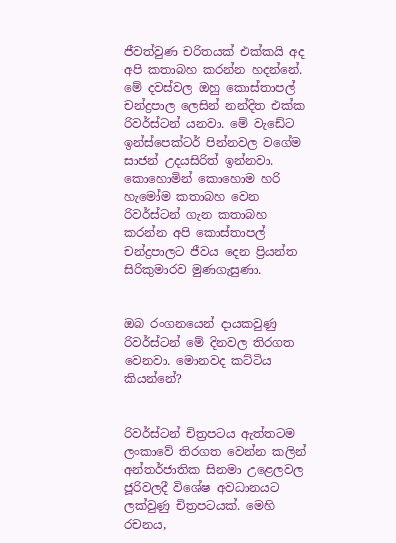ජීවත්වුණ චරිතයක් එක්කයි අද අපි කතාබහ කරන්න හදන්නේ. මේ දවස්වල ඔහු කොස්තාපල් චන්ද්‍රපාල ලෙසින් නන්දිත එක්ක රිවර්ස්ටන් යනවා. මේ වැඩේට ඉන්ස්පෙක්ටර් පින්නවල වගේම සාජන් උදයසිරිත් ඉන්නවා. කොහොමින් කොහොම හරි හැමෝම කතාබහ වෙන රිවර්ස්ටන් ගැන කතාබහ කරන්න අපි කොස්තාපල් චන්ද්‍රපාලට ජීවය දෙන ප්‍රියන්ත සිරිකුමාරව මුණගැසුණා.


ඔබ රංගනයෙන් දායකවුණු රිවර්ස්ටන් මේ දිනවල තිරගත වෙනවා. මොනවද කට්ටිය කියන්නේ?


රිවර්ස්ටන් චිත්‍රපටය ඇත්තටම ලංකාවේ තිරගත වෙන්න කලින් අන්තර්ජාතික සිනමා උළෙලවල ජූරිවලදී විශේෂ අවධානයට ලක්වුණු චිත්‍රපටයක්. මෙහි රචනය,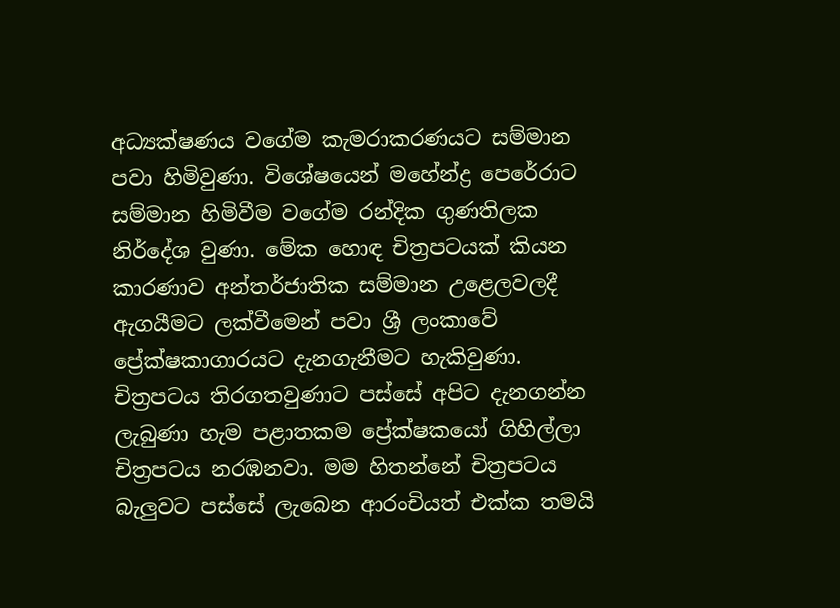අධ්‍යක්ෂණය වගේම කැමරාකරණයට සම්මාන පවා හිමිවුණා. විශේෂයෙන් මහේන්ද්‍ර පෙරේරාට සම්මාන හිමිවීම වගේම රන්දික ගුණතිලක නිර්දේශ වුණා. මේක හොඳ චිත්‍රපටයක් කියන කාරණාව අන්තර්ජාතික සම්මාන උළෙලවලදී ඇගයීමට ලක්වීමෙන් පවා ශ්‍රී ලංකාවේ ප්‍රේක්ෂකාගාරයට දැනගැනීමට හැකිවුණා. චිත්‍රපටය තිරගතවුණාට පස්සේ අපිට දැනගන්න ලැබුණා හැම පළාතකම ප්‍රේක්ෂකයෝ ගිහිල්ලා චිත්‍රපටය නරඹනවා. මම හිතන්නේ චිත්‍රපටය බැලුවට පස්සේ ලැබෙන ආරංචියත් එක්ක තමයි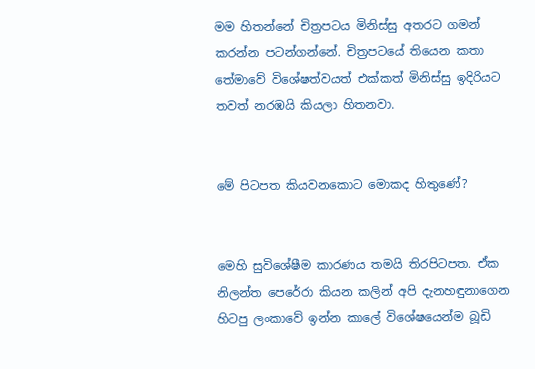මම හිතන්නේ චිත්‍රපටය මිනිස්සු අතරට ගමන් කරන්න පටන්ගන්නේ. චිත්‍රපටයේ තියෙන කතා තේමාවේ විශේෂත්වයත් එක්කත් මිනිස්සු ඉදිරියට තවත් නරඹයි කියලා හිතනවා.


මේ පිටපත කියවනකොට මොකද හිතුණේ?


මෙහි සුවිශේෂීම කාරණය තමයි තිරපිටපත. ඒක නිලන්ත පෙරේරා කියන කලින් අපි දැනහඳුනාගෙන හිටපු ලංකාවේ ඉන්න කාලේ විශේෂයෙන්ම බූඩි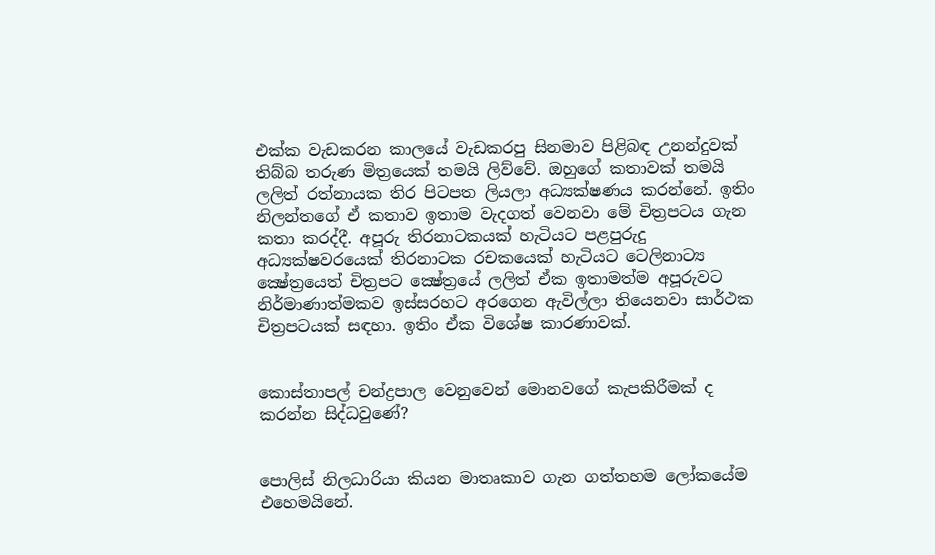එක්ක වැඩකරන කාලයේ වැඩකරපු සිනමාව පිළිබඳ උනන්දුවක් තිබ්බ තරුණ මිත්‍රයෙක් තමයි ලිව්වේ. ඔහුගේ කතාවක් තමයි ලලිත් රත්නායක තිර පිටපත ලියලා අධ්‍යක්ෂණය කරන්නේ. ඉතිං නිලන්තගේ ඒ කතාව ඉතාම වැදගත් වෙනවා මේ චිත්‍රපටය ගැන කතා කරද්දී. අපූරු තිරනාටකයක් හැටියට පළපුරුදු අධ්‍යක්ෂවරයෙක් තිරනාටක රචකයෙක් හැටියට ටෙලිනාට්‍ය ක්‍ෂේත්‍රයෙත් චිත්‍රපට ක්‍ෂේත්‍රයේ ලලිත් ඒක ඉතාමත්ම අපූරුවට නිර්මාණාත්මකව ඉස්සරහට අරගෙන ඇවිල්ලා තියෙනවා සාර්ථක චිත්‍රපටයක් සඳහා. ඉතිං ඒක විශේෂ කාරණාවක්.


කොස්තාපල් චන්ද්‍රපාල වෙනුවෙන් මොනවගේ කැපකිරීමක් ද කරන්න සිද්ධවුණේ?


පොලිස් නිලධාරියා කියන මාතෘකාව ගැන ගත්තහම ලෝකයේම එහෙමයිනේ.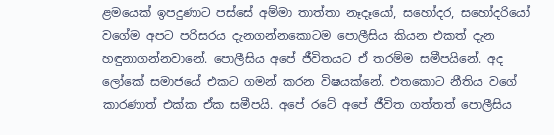ළමයෙක් ඉපදුණාට පස්සේ අම්මා තාත්තා නෑදෑයෝ, සහෝදර, සහෝදරියෝ වගේම අපට පරිසරය දැනගන්නකොටම පොලීසිය කියන එකත් දැන හඳුනාගන්නවානේ. පොලීසිය අපේ ජීවිතයට ඒ තරම්ම සමීපයිනේ. අද ලෝකේ සමාජයේ එකට ගමන් කරන විෂයක්නේ. එතකොට නීතිය වගේ කාරණාත් එක්ක ඒක සමීපයි. අපේ රටේ අපේ ජීවිත ගත්තත් පොලීසිය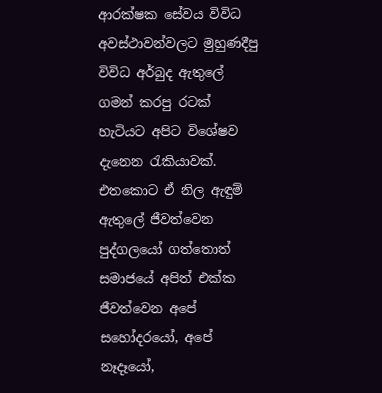ආරක්ෂක සේවය විවිධ අවස්ථාවන්වලට මුහුණදීපු විවිධ අර්බුද ඇතුලේ ගමන් කරපු රටක් හැටියට අපිට විශේෂව දැනෙන රැකියාවක්. එතකොට ඒ නිල ඇඳුම් ඇතුලේ ජීවත්වෙන පුද්ගලයෝ ගත්තොත් සමාජයේ අපිත් එක්ක ජීවත්වෙන අපේ සහෝදරයෝ, අපේ නෑදෑයෝ,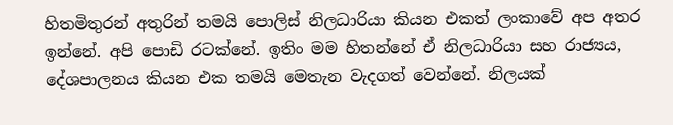හිතමිතුරන් අතුරින් තමයි පොලිස් නිලධාරියා කියන එකත් ලංකාවේ අප අතර ඉන්නේ. අපි පොඩි රටක්නේ. ඉතිං මම හිතන්නේ ඒ නිලධාරියා සහ රාජ්‍යය, දේශපාලනය කියන එක තමයි මෙතැන වැදගත් වෙන්නේ. නිලයක්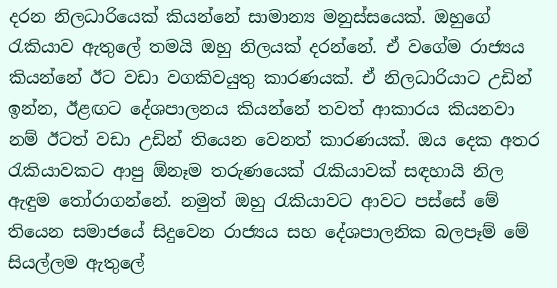දරන නිලධාරියෙක් කියන්නේ සාමාන්‍ය මනුස්සයෙක්. ඔහුගේ රැකියාව ඇතුලේ තමයි ඔහු නිලයක් දරන්නේ. ඒ වගේම රාජ්‍යය කියන්නේ ඊට වඩා වගකිවයුතු කාරණයක්. ඒ නිලධාරියාට උඩින් ඉන්න, ඊළඟට දේශපාලනය කියන්නේ තවත් ආකාරය කියනවා නම් ඊටත් වඩා උඩින් තියෙන වෙනත් කාරණයක්. ඔය දෙක අතර රැකියාවකට ආපු ඕනෑම තරුණයෙක් රැකියාවක් සඳහායි නිල ඇඳුම තෝරාගන්නේ. නමුත් ඔහු රැකියාවට ආවට පස්සේ මේ තියෙන සමාජයේ සිදුවෙන රාජ්‍යය සහ දේශපාලනික බලපෑම් මේ සියල්ලම ඇතුලේ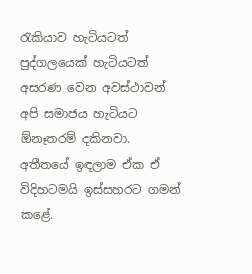රැකියාව හැටියටත් පුද්ගලයෙක් හැටියටත් අසරණ වෙන අවස්ථාවන් අපි සමාජය හැටියට ඕනෑතරම් දකිනවා. අතීතයේ ඉඳලාම ඒක ඒ විදිහටමයි ඉස්සහරට ගමන් කළේ.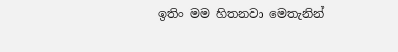ඉතිං මම හිතනවා මෙතැනින්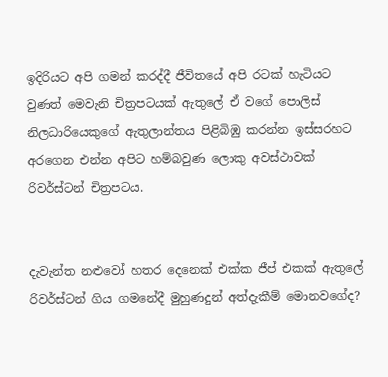ඉදිරියට අපි ගමන් කරද්දී ජීවිතයේ අපි රටක් හැටියට වුණත් මෙවැනි චිත්‍රපටයක් ඇතුලේ ඒ වගේ පොලිස් නිලධාරියෙකුගේ ඇතුලාන්තය පිළිබිඹු කරන්න ඉස්සරහට අරගෙන එන්න අපිට හම්බවුණ ලොකු අවස්ථාවක් රිවර්ස්ටන් චිත්‍රපටය.


දැවැන්ත නළුවෝ හතර දෙනෙක් එක්ක ජීප් එකක් ඇතුලේ රිවර්ස්ටන් ගිය ගමනේදී මුහුණදුන් අත්දැකීම් මොනවගේද?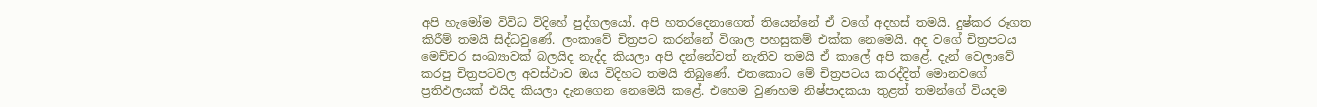අපි හැමෝම විවිධ විදිහේ පුද්ගලයෝ. අපි හතරදෙනාගෙත් තියෙන්නේ ඒ වගේ අදහස් තමයි. දුෂ්කර රූගත කිරීම් තමයි සිද්ධවුණේ. ලංකාවේ චිත්‍රපට කරන්නේ විශාල පහසුකම් එක්ක නෙමෙයි. අද වගේ චිත්‍රපටය මෙච්චර සංඛ්‍යාවක් බලයිද නැද්ද කියලා අපි දන්නේවත් නැතිව තමයි ඒ කාලේ අපි කළේ. දැන් වෙලාවේ කරපු චිත්‍රපටවල අවස්ථාව ඔය විදිහට තමයි තිබුණේ. එතකොට මේ චිත්‍රපටය කරද්දිත් මොනවගේ ප්‍රතිඵලයක් එයිද කියලා දැනගෙන නෙමෙයි කළේ. එහෙම වුණහම නිෂ්පාදකයා තුළත් තමන්ගේ වියදම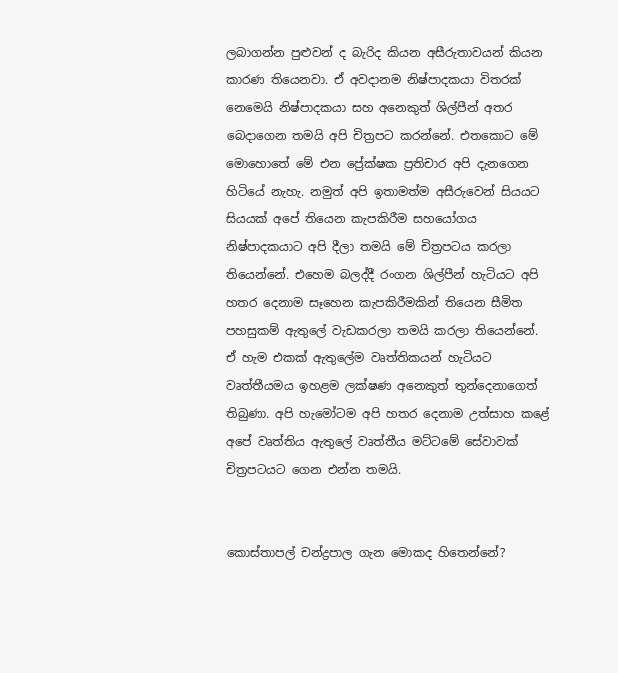ලබාගන්න පුළුවන් ද බැරිද කියන අසීරුතාවයන් කියන කාරණ තියෙනවා. ඒ අවදානම නිෂ්පාදකයා විතරක් නෙමෙයි නිෂ්පාදකයා සහ අනෙකුත් ශිල්පීන් අතර බෙදාගෙන තමයි අපි චිත්‍රපට කරන්නේ. එතකොට මේ මොහොතේ මේ එන ප්‍රේක්ෂක ප්‍රතිචාර අපි දැනගෙන හිටියේ නැහැ. නමුත් අපි ඉතාමත්ම අසීරුවෙන් සියයට සියයක් අපේ තියෙන කැපකිරීම සහයෝගය නිෂ්පාදකයාට අපි දීලා තමයි මේ චිත්‍රපටය කරලා තියෙන්නේ. එහෙම බලද්දී රංගන ශිල්පීන් හැටියට අපි හතර දෙනාම සෑහෙන කැපකිරීමකින් තියෙන සීමිත පහසුකම් ඇතුලේ වැඩකරලා තමයි කරලා තියෙන්නේ. ඒ හැම එකක් ඇතුලේම වෘත්තිකයන් හැටියට වෘත්තීයමය ඉහළම ලක්ෂණ අනෙකුත් තුන්දෙනාගෙත් තිබුණා. අපි හැමෝටම අපි හතර දෙනාම උත්සාහ කළේ අපේ වෘත්තිය ඇතුලේ වෘත්තීය මට්ටමේ සේවාවක් චිත්‍රපටයට ගෙන එන්න තමයි.


කොස්තාපල් චන්ද්‍රපාල ගැන මොකද හිතෙන්නේ?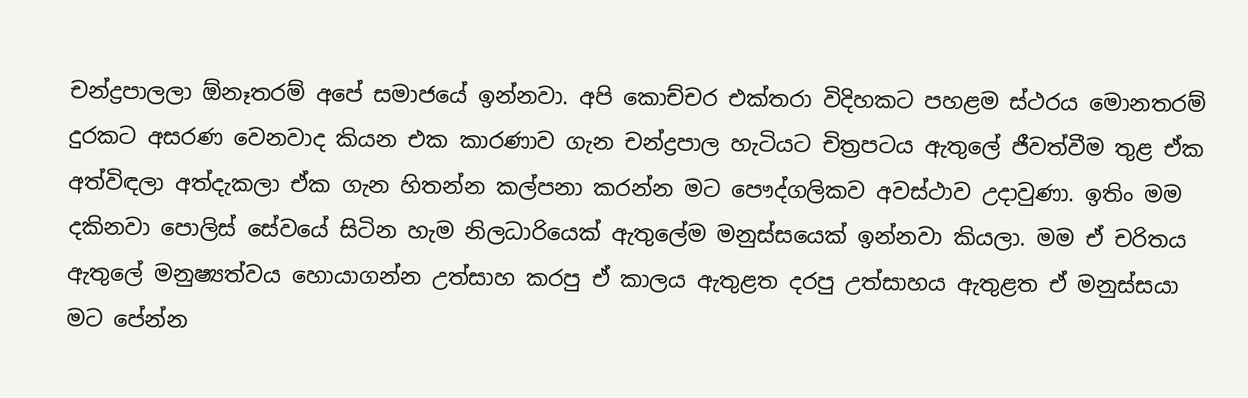චන්ද්‍රපාලලා ඕනෑතරම් අපේ සමාජයේ ඉන්නවා. අපි කොච්චර එක්තරා විදිහකට පහළම ස්ථරය මොනතරම් දුරකට අසරණ වෙනවාද කියන එක කාරණාව ගැන චන්ද්‍රපාල හැටියට චිත්‍රපටය ඇතුලේ ජීවත්වීම තුළ ඒක අත්විඳලා අත්දැකලා ඒක ගැන හිතන්න කල්පනා කරන්න මට පෞද්ගලිකව අවස්ථාව උදාවුණා. ඉතිං මම දකිනවා පොලිස් සේවයේ සිටින හැම නිලධාරියෙක් ඇතුලේම මනුස්සයෙක් ඉන්නවා කියලා. මම ඒ චරිතය ඇතුලේ මනුෂ්‍යත්වය හොයාගන්න උත්සාහ කරපු ඒ කාලය ඇතුළත දරපු උත්සාහය ඇතුළත ඒ මනුස්සයා මට පේන්න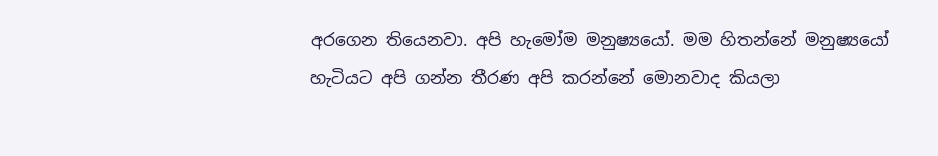අරගෙන තියෙනවා. අපි හැමෝම මනුෂ්‍යයෝ. මම හිතන්නේ මනුෂ්‍යයෝ හැටියට අපි ගන්න තීරණ අපි කරන්නේ මොනවාද කියලා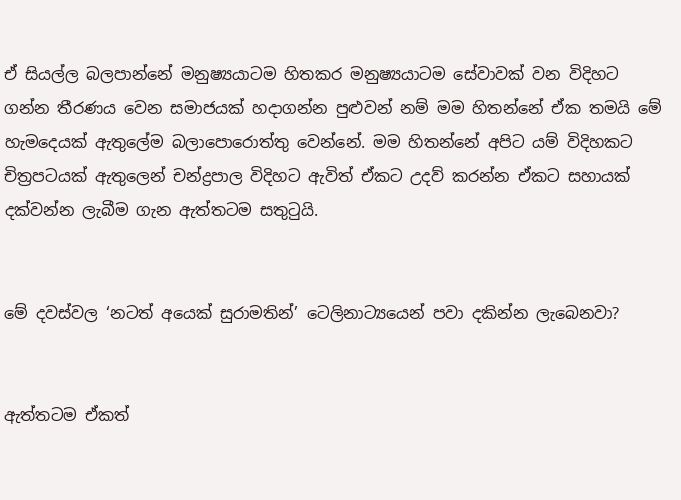ඒ සියල්ල බලපාන්නේ මනුෂ්‍යයාටම හිතකර මනුෂ්‍යයාටම සේවාවක් වන විදිහට ගන්න තීරණය වෙන සමාජයක් හදාගන්න පුළුවන් නම් මම හිතන්නේ ඒක තමයි මේ හැමදෙයක් ඇතුලේම බලාපොරොත්තු වෙන්නේ. මම හිතන්නේ අපිට යම් විදිහකට චිත්‍රපටයක් ඇතුලෙන් චන්ද්‍රපාල විදිහට ඇවිත් ඒකට උදව් කරන්න ඒකට සහායක් දක්වන්න ලැබීම ගැන ඇත්තටම සතුටුයි.


මේ දවස්වල ‘නටත් අයෙක් සුරාමතින්’ ටෙලිනාට්‍යයෙන් පවා දකින්න ලැබෙනවා?


ඇත්තටම ඒකත්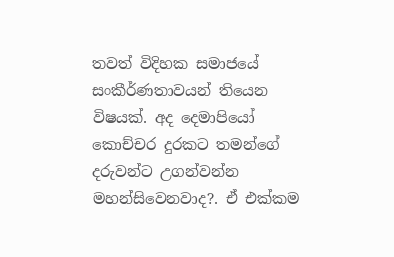තවත් විදිහක සමාජයේ සංකීර්ණතාවයන් තියෙන විෂයක්. අද දෙමාපියෝ කොච්චර දුරකට තමන්ගේ දරුවන්ට උගන්වන්න මහන්සිවෙනවාද?. ඒ එක්කම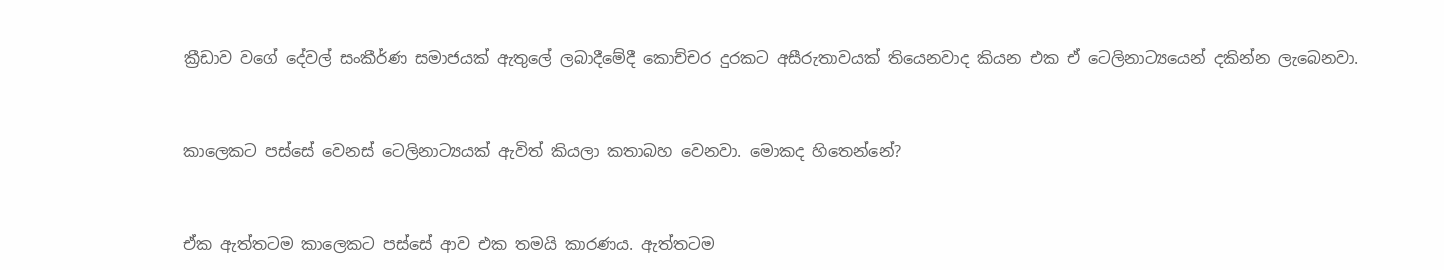ක්‍රීඩාව වගේ දේවල් සංකීර්ණ සමාජයක් ඇතුලේ ලබාදීමේදී කොච්චර දුරකට අසීරුතාවයක් තියෙනවාද කියන එක ඒ ටෙලිනාට්‍යයෙන් දකින්න ලැබෙනවා.


කාලෙකට පස්සේ වෙනස් ටෙලිනාට්‍යයක් ඇවිත් කියලා කතාබහ වෙනවා. මොකද හිතෙන්නේ?


ඒක ඇත්තටම කාලෙකට පස්සේ ආව එක තමයි කාරණය. ඇත්තටම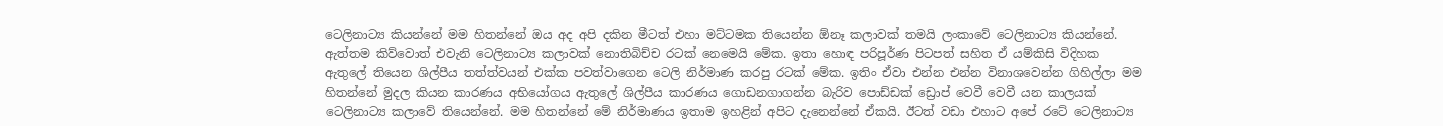ටෙලිනාට්‍ය කියන්නේ මම හිතන්නේ ඔය අද අපි දකින මීටත් එහා මට්ටමක තියෙන්න ඕනෑ කලාවක් තමයි ලංකාවේ ටෙලිනාට්‍ය කියන්නේ. ඇත්තම කිව්වොත් එවැනි ටෙලිනාට්‍ය කලාවක් නොතිබිච්ච රටක් නෙමෙයි මේක. ඉතා හොඳ පරිපූර්ණ පිටපත් සහිත ඒ යම්කිසි විදිහක ඇතුලේ තියෙන ශිල්පීය තත්ත්වයන් එක්ක පවත්වාගෙන ටෙලි නිර්මාණ කරපු රටක් මේක. ඉතිං ඒවා එන්න එන්න විනාශවෙන්න ගිහිල්ලා මම හිතන්නේ මුදල කියන කාරණය අභියෝගය ඇතුලේ ශිල්පීය කාරණය ගොඩනගාගන්න බැරිව පොඩ්ඩක් ඩ්‍රොප් වෙවී වෙවී යන කාලයක් ටෙලිනාට්‍ය කලාවේ තියෙන්නේ. මම හිතන්නේ මේ නිර්මාණය ඉතාම ඉහළින් අපිට දැනෙන්නේ ඒකයි. ඊටත් වඩා එහාට අපේ රටේ ටෙලිනාට්‍ය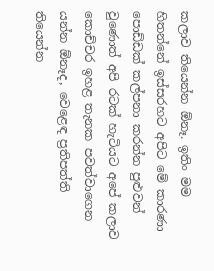කලාව තියෙන්න ඕනෑ. ඉතිං මම හිතන්නේ ඉස්සරහට අපිට මේ කාරණා පොඩ්ඩක් කල්පනා කරන්න පුළුවන් වුණොත් අපි රටක් හැටියට අපේ කලාව කොච්චර ඉහළ තැනක පවත්වාගෙන යන්න ඕනෑද, වෙළෙඳ ප්‍රතිපත්ති තියෙන්න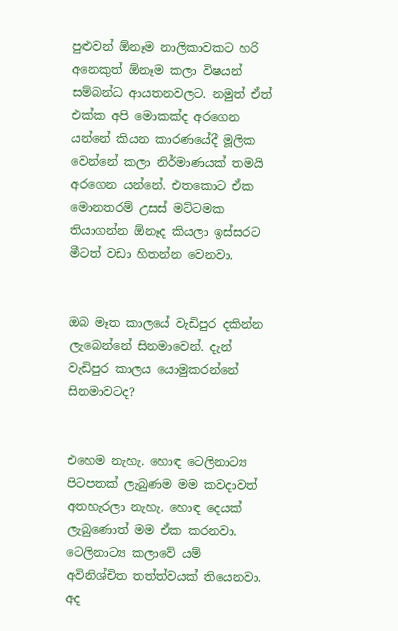පුළුවන් ඕනෑම නාලිකාවකට හරි අනෙකුත් ඕනෑම කලා විෂයන් සම්බන්ධ ආයතනවලට. නමුත් ඒත් එක්ක අපි මොකක්ද අරගෙන යන්නේ කියන කාරණයේදී මූලික වෙන්නේ කලා නිර්මාණයක් තමයි අරගෙන යන්නේ. එතකොට ඒක මොනතරම් උසස් මට්ටමක තියාගන්න ඕනෑද කියලා ඉස්සරට මීටත් වඩා හිතන්න වෙනවා.


ඔබ මෑත කාලයේ වැඩිපුර දකින්න ලැබෙන්නේ සිනමාවෙන්. දැන් වැඩිපුර කාලය යොමුකරන්නේ සිනමාවටද?


එහෙම නැහැ. හොඳ ටෙලිනාට්‍ය පිටපතක් ලැබුණම මම කවදාවත් අතහැරලා නැහැ. හොඳ දෙයක් ලැබුණොත් මම ඒක කරනවා. ටෙලිනාට්‍ය කලාවේ යම් අවිනිශ්චිත තත්ත්වයක් තියෙනවා. අද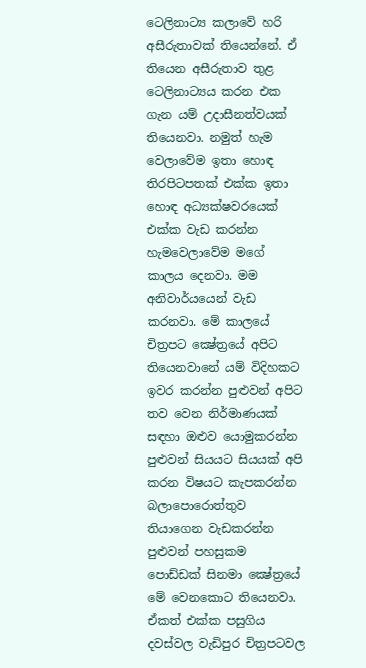ටෙලිනාට්‍ය කලාවේ හරි අසීරුතාවක් තියෙන්නේ. ඒ තියෙන අසීරුතාව තුළ ටෙලිනාට්‍යය කරන එක ගැන යම් උදාසීනත්වයක් තියෙනවා. නමුත් හැම වෙලාවේම ඉතා හොඳ තිරපිටපතක් එක්ක ඉතා හොඳ අධ්‍යක්ෂවරයෙක් එක්ක වැඩ කරන්න හැමවෙලාවේම මගේ කාලය දෙනවා. මම අනිවාර්යයෙන් වැඩ කරනවා. මේ කාලයේ චිත්‍රපට ක්‍ෂේත්‍රයේ අපිට තියෙනවානේ යම් විදිහකට ඉවර කරන්න පුළුවන් අපිට තව වෙන නිර්මාණයක් සඳහා ඔළුව යොමුකරන්න පුළුවන් සියයට සියයක් අපි කරන විෂයට කැපකරන්න බලාපොරොත්තුව තියාගෙන වැඩකරන්න පුළුවන් පහසුකම පොඩ්ඩක් සිනමා ක්‍ෂේත්‍රයේ මේ වෙනකොට තියෙනවා. ඒකත් එක්ක පසුගිය දවස්වල වැඩිපුර චිත්‍රපටවල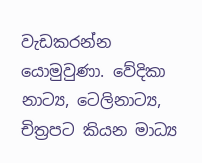වැඩකරන්න යොමුවුණා. වේදිකා නාට්‍ය, ටෙලිනාට්‍ය, චිත්‍රපට කියන මාධ්‍ය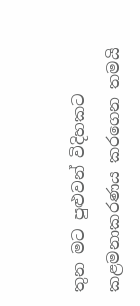තුන මට පුළුවන් විදිහකට කළමනාකරණය කරගෙන තමයි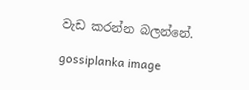වැඩ කරන්න බලන්නේ.

gossiplanka image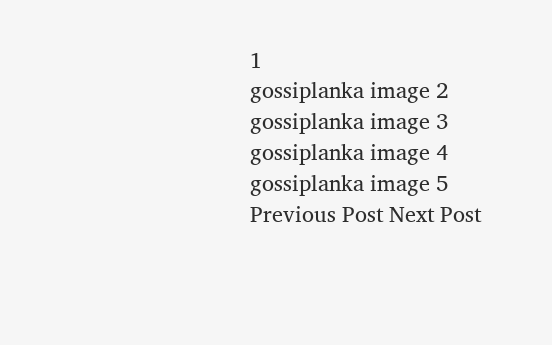1
gossiplanka image 2
gossiplanka image 3
gossiplanka image 4
gossiplanka image 5
Previous Post Next Post